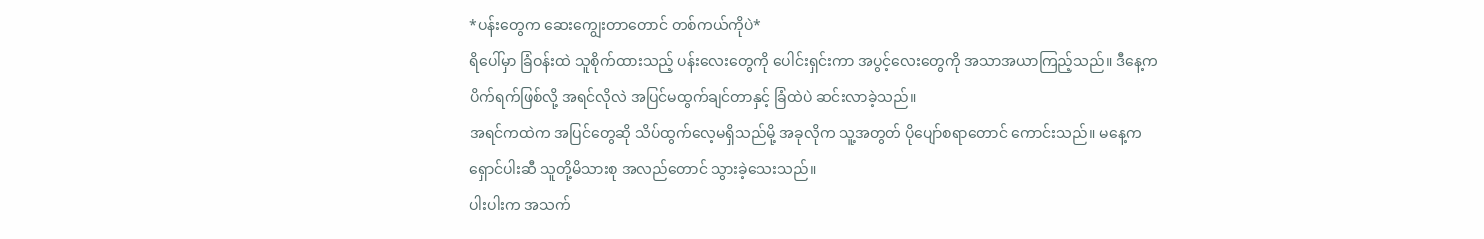*ပန်းတွေက ဆေးကျွေးတာတောင် တစ်ကယ်ကိုပဲ*
ရိပေါ်မှာ ခြံဝန်းထဲ သူစိုက်ထားသည့် ပန်းလေးတွေကို ပေါင်းရှင်းကာ အပွင့်လေးတွေကို အသာအယာကြည့်သည်။ ဒီနေ့က ပိက်ရက်ဖြစ်လို့ အရင်လိုလဲ အပြင်မထွက်ချင်တာနှင့် ခြံထဲပဲ ဆင်းလာခဲ့သည်။
အရင်ကထဲက အပြင်တွေဆို သိပ်ထွက်လေ့မရှိသည်မို့ အခုလိုက သူ့အတွတ် ပိုပျော်စရာတောင် ကောင်းသည်။ မနေ့က ရှောင်ပါးဆီ သူတို့မိသားစု အလည်တောင် သွားခဲ့သေးသည်။
ပါးပါးက အသက်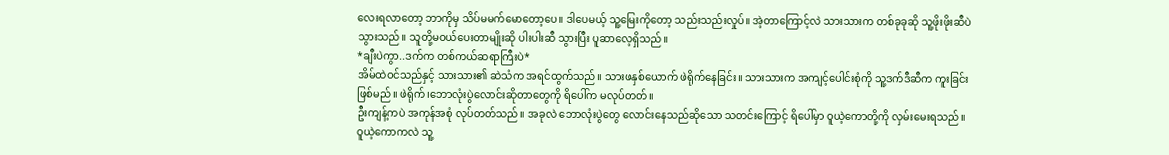လေးရလာတော့ ဘာကိုမှ သိပ်မမက်မောတော့ပေ။ ဒါပေမယ့် သူ့မြေးကိုတော့ သည်းသည်းလှုပ်။ အဲ့တာကြောင့်လဲ သားသားက တစ်ခုခုဆို သူ့ဖိုးဖိုးဆီပဲ သွားသည်။ သူတို့မဝယ်ပေးတာမျိုးဆို ပါးပါးဆီ သွားပြီး ပူဆာလေ့ရှိသည်။
*ချီးပဲကွာ..ဒက်က တစ်ကယ်ဆရာကြီးပဲ*
အိမ်ထဲဝင်သည်နှင့် သားသား၏ ဆဲသံက အရင်ထွက်သည်။ သားဖနှစ်ယောက် ဖဲရိုက်နေခြင်း။ သားသားက အကျင့်ပေါင်းစုံကို သူ့ဒက်ဒီဆီက ကူးခြင်းဖြစ်မည်။ ဖဲရိုက်၊ဘောလုံးပွဲလောင်းဆိုတာတွေကို ရိပေါ်က မလုပ်တတ်။
ဦးကျန့်ကပဲ အကုန်အစုံ လုပ်တတ်သည်။ အခုလဲ ဘောလုံးပွဲတွေ လောင်းနေသည်ဆိုသော သတင်းကြောင့် ရိပေါ်မှာ ဝူယဲ့ကောတို့ကို လှမ်းမေးရသည်။
ဝူယဲ့ကောကလဲ သူ့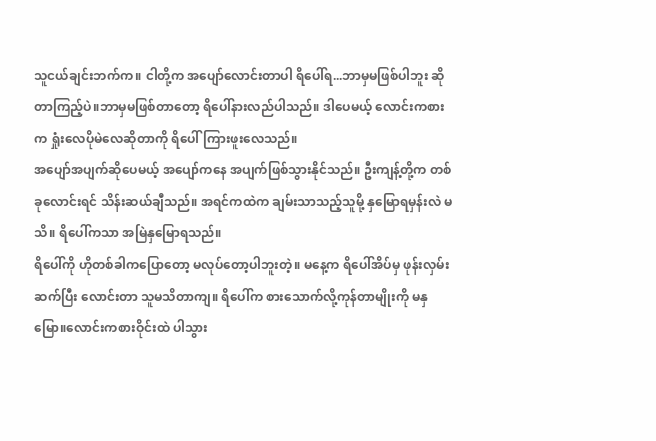သူငယ်ချင်းဘက်က။ ငါတို့က အပျော်လောင်းတာပါ ရိပေါ်ရ...ဘာမှမဖြစ်ပါဘူး ဆိုတာကြည့်ပဲ။ဘာမှမဖြစ်တာတော့ ရိပေါ်နားလည်ပါသည်။ ဒါပေမယ့် လောင်းကစားက ရှုံးလေပိုမဲလေဆိုတာကို ရိပေါ်ကြားဖူးလေသည်။
အပျော်အပျက်ဆိုပေမယ့် အပျော်ကနေ အပျက်ဖြစ်သွားနိုင်သည်။ ဦးကျန့်တို့က တစ်ခုလောင်းရင် သိန်းဆယ်ချီသည်။ အရင်ကထဲက ချမ်းသာသည့်သူမို့ နှမြောရမှန်းလဲ မသိ။ ရိပေါ်ကသာ အမြဲနှမြောရသည်။
ရိပေါ်ကို ဟိုတစ်ခါကပြောတော့ မလုပ်တော့ပါဘူးတဲ့။ မနေ့က ရိပေါ်အိပ်မှ ဖုန်းလှမ်းဆက်ပြီး လောင်းတာ သူမသိတာကျ။ ရိပေါ်က စားသောက်လို့ကုန်တာမျိုးကို မနှမြော။လောင်းကစားဝိုင်းထဲ ပါသွား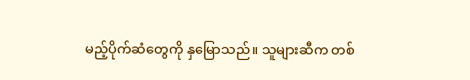မည့်ပိုက်ဆံတွေကို နှမြောသည်။ သူများဆီက တစ်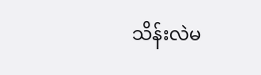သိန်းလဲမ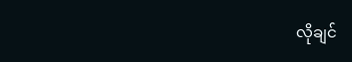လိုချင်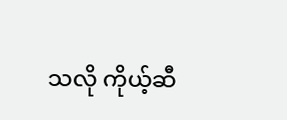သလို ကိုယ့်ဆီ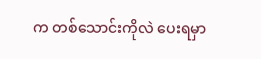က တစ်သောင်းကိုလဲ ပေးရမှာ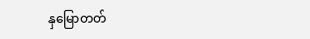နှမြောတတ်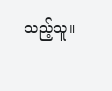သည့်သူ။